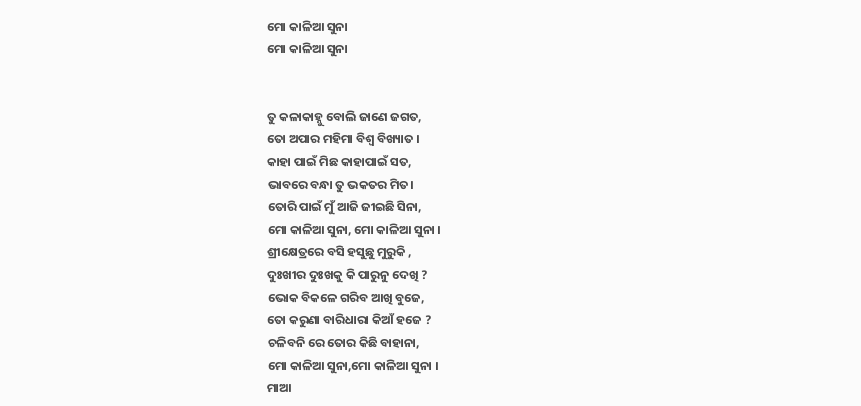ମୋ କାଳିଆ ସୁନା
ମୋ କାଳିଆ ସୁନା


ତୁ କଳାକାହ୍ନୁ ବୋଲି ଜାଣେ ଜଗତ,
ତୋ ଅପାର ମହିମା ବିଶ୍ୱ ବିଖ୍ୟାତ ।
କାହା ପାଇଁ ମିଛ କାହାପାଇଁ ସତ,
ଭାବରେ ବନ୍ଧା ତୁ ଭକତର ମିତ।
ତୋରି ପାଇଁ ମୁଁ ଆଜି ଜୀଇଛି ସିନା,
ମୋ କାଳିଆ ସୁନା, ମୋ କାଳିଆ ସୁନା ।
ଶ୍ରୀକ୍ଷେତ୍ରରେ ବସି ହସୁଛୁ ମୁରୁକି ,
ଦୁଃଖୀର ଦୁଃଖକୁ କି ପାରୁନୁ ଦେଖି ?
ଭୋକ ବିକଳେ ଗରିବ ଆଖି ବୁଜେ,
ତୋ କରୁଣା ବାରିଧାରା କିଆଁ ହଜେ ?
ଚଳିବନି ରେ ତୋର କିଛି ବାହାନା,
ମୋ କାଳିଆ ସୁନା,ମୋ କାଳିଆ ସୁନା ।
ମାଆ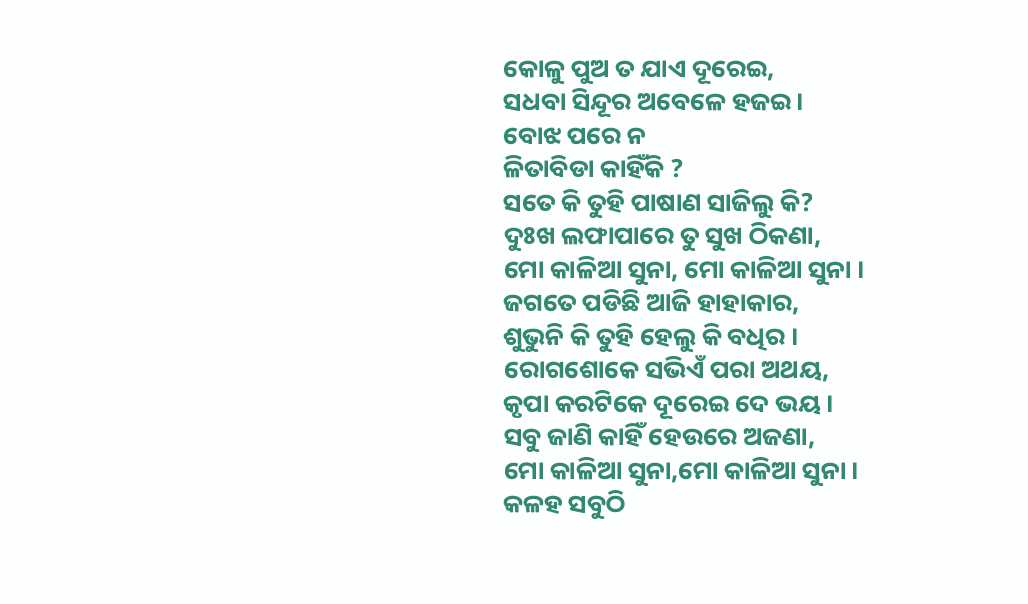କୋଳୁ ପୁଅ ତ ଯାଏ ଦୂରେଇ,
ସଧବା ସିନ୍ଦୂର ଅବେଳେ ହଜଇ।
ବୋଝ ପରେ ନ
ଳିତାବିଡା କାହିଁକି ?
ସତେ କି ତୁହି ପାଷାଣ ସାଜିଲୁ କି?
ଦୁଃଖ ଲଫାପାରେ ତୁ ସୁଖ ଠିକଣା,
ମୋ କାଳିଆ ସୁନା, ମୋ କାଳିଆ ସୁନା ।
ଜଗତେ ପଡିଛି ଆଜି ହାହାକାର,
ଶୁଭୁନି କି ତୁହି ହେଲୁ କି ବଧିର ।
ରୋଗଶୋକେ ସଭିଏଁ ପରା ଅଥୟ,
କୃପା କରଟିକେ ଦୂରେଇ ଦେ ଭୟ।
ସବୁ ଜାଣି କାହିଁ ହେଉରେ ଅଜଣା,
ମୋ କାଳିଆ ସୁନା,ମୋ କାଳିଆ ସୁନା ।
କଳହ ସବୁଠି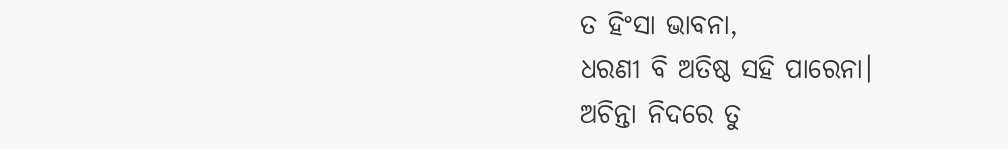ତ ହିଂସା ଭାବନା,
ଧରଣୀ ବି ଅତିଷ୍ଠ ସହି ପାରେନା।
ଅଚିନ୍ତା ନିଦରେ ତୁ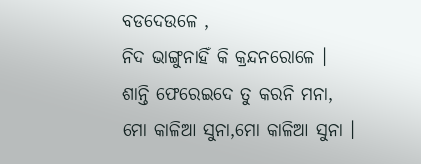ବଡଦେଉଳେ ,
ନିଦ ଭାଙ୍ଗୁନାହିଁ କି କ୍ରନ୍ଦନରୋଳେ ।
ଶାନ୍ତି ଫେରେଇଦେ ତୁ କରନି ମନା,
ମୋ କାଳିଆ ସୁନା,ମୋ କାଳିଆ ସୁନା ।